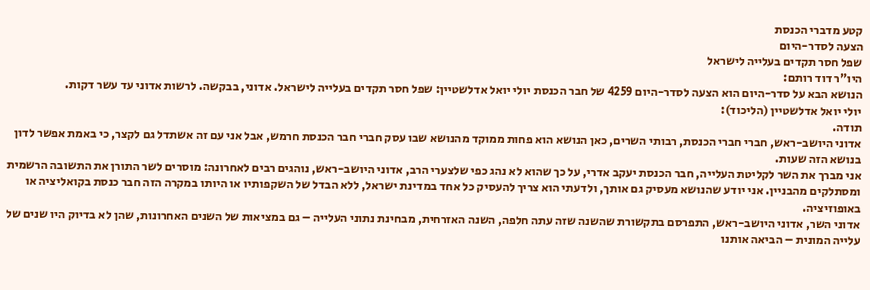קטע מדברי הכנסת
הצעה לסדר-היום
שפל חסר תקדים בעלייה לישראל
היו"ר דוד רותם:
הנושא הבא על סדר-היום הוא הצעה לסדר-היום 4259 של חבר הכנסת יולי יואל אדלשטיין: שפל חסר תקדים בעלייה לישראל. אדוני, בבקשה. לרשות אדוני עד עשר דקות.
יולי יואל אדלשטיין (הליכוד):
תודה.
אדוני היושב-ראש, חברי חברי הכנסת, רבותי השרים, כאן הנושא הוא פחות ממוקד מהנושא שבו עסק חברי חבר הכנסת חרמש, אבל אני עם זה אשתדל גם לקצר, כי באמת אפשר לדון בנושא הזה שעות.
אני מברך את השר לקליטת העלייה, חבר הכנסת יעקב אדרי, על כך שהוא לא נהג כפי שלצערי הרב, אדוני היושב-ראש, נוהגים רבים לאחרונה: מוסרים לשר התורן את התשובה הרשמית ומסתלקים מהבניין. אני יודע שהנושא מעסיק גם אותך, ולדעתי הוא צריך להעסיק כל אחד במדינת ישראל, ללא הבדל של השקפותיו או היותו במקרה הזה חבר כנסת בקואליציה או באופוזיציה.
אדוני השר, אדוני היושב-ראש, התפרסם בתקשורת שהשנה שזה עתה חלפה, השנה האזרחית, מבחינת נתוני העלייה – גם במציאות של השנים האחרונות, שהן לא בדיוק היו שנים של עלייה המונית – הביאה אותנו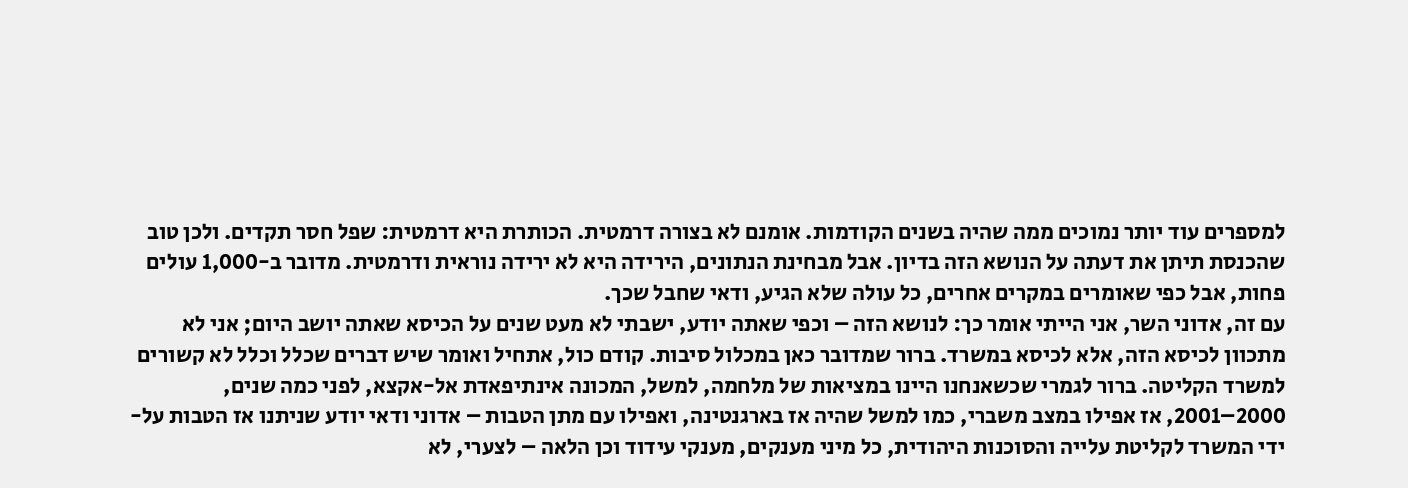למספרים עוד יותר נמוכים ממה שהיה בשנים הקודמות. אומנם לא בצורה דרמטית. הכותרת היא דרמטית: שפל חסר תקדים. ולכן טוב שהכנסת תיתן את דעתה על הנושא הזה בדיון. אבל מבחינת הנתונים, הירידה היא לא ירידה נוראית ודרמטית. מדובר ב-1,000 עולים פחות, אבל כפי שאומרים במקרים אחרים, כל עולה שלא הגיע, ודאי שחבל שכך.
עם זה, אדוני השר, אני הייתי אומר כך: לנושא הזה – וכפי שאתה יודע, ישבתי לא מעט שנים על הכיסא שאתה יושב היום; אני לא מתכוון לכיסא הזה, אלא לכיסא במשרד. ברור שמדובר כאן במכלול סיבות. קודם כול, אתחיל ואומר שיש דברים שכלל וכלל לא קשורים למשרד הקליטה. ברור לגמרי שכשאנחנו היינו במציאות של מלחמה, למשל, המכונה אינתיפאדת אל-אקצא, לפני כמה שנים, 2000–2001, אז אפילו במצב משברי, כמו למשל שהיה אז בארגנטינה, ואפילו עם מתן הטבות – אדוני ודאי יודע שניתנו אז הטבות על-ידי המשרד לקליטת עלייה והסוכנות היהודית, כל מיני מענקים, מענקי עידוד וכן הלאה – לצערי, לא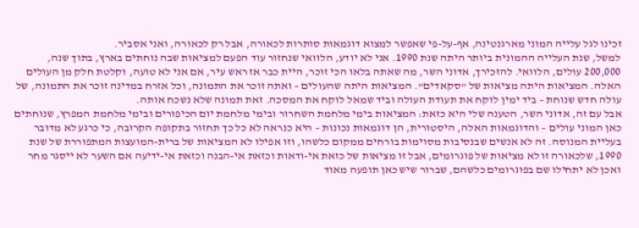זכינו לגל עלייה המוני מארגנטינה, אף-על-פי שאפשר למצוא דוגמאות סותרות לכאורה, אבל רק לכאורה, ואני אסביר.
למשל, שנת העלייה ההמונית ביותר היתה שנת 1990. אני לא יודע, הלוואי שנחזור עוד הפעם למציאות שבה נוחתים בארץ, בתוך שנה, 200,000 עולים, הלוואי. להזכירך, אדוני השר, מה שאתה בלאו הכי זוכר, היית כבר אז ראש עיר, אם אני לא טועה, וקלטת חלק מן העולים האלה. המציאות היתה מציאות של "סקאדים". המציאות היתה שהעולים – ואתה זוכר את התמונה, וכל אזרח במדינה זוכר את התמונה, של עולה חדש שנוחת – ביד ימין לוקח את תעודת העולה וביד שמאל לוקח את המסכה. זאת תמונה שלא נשכח אותה.
אבל עם זה, אדוני השר, הטענה שלי היא כזאת: המציאות בימי מלחמת השחרור ובימי מלחמת יום הכיפורים ובימי מלחמת המפרץ, שנוחתים כאן המוני עולים – והדוגמאות האלה, היסטורית, הן דוגמאות נכונות – היא כנראה לא כל כך תחזור בתקופה הקרובה, כי כרגע לא מדובר בעליית המנוסה. זה לא אנשים שבנסיבות מסוימות בורחים ממקום כלשהו, וזו אפילו לא המציאות של ברית-המועצות המתפוררת של שנת 1990, שלכאורה זו לא מציאות של פוגרומים, אבל זו מציאות של כזאת אי-ודאות וכזאת אי-הבנה וכזאת אי-ידיעה אם השער לא ייסגר מחר ואכן לא יתחילו שם בפוגרומים כלשהם, שברור שיש כאן תופעה מאוד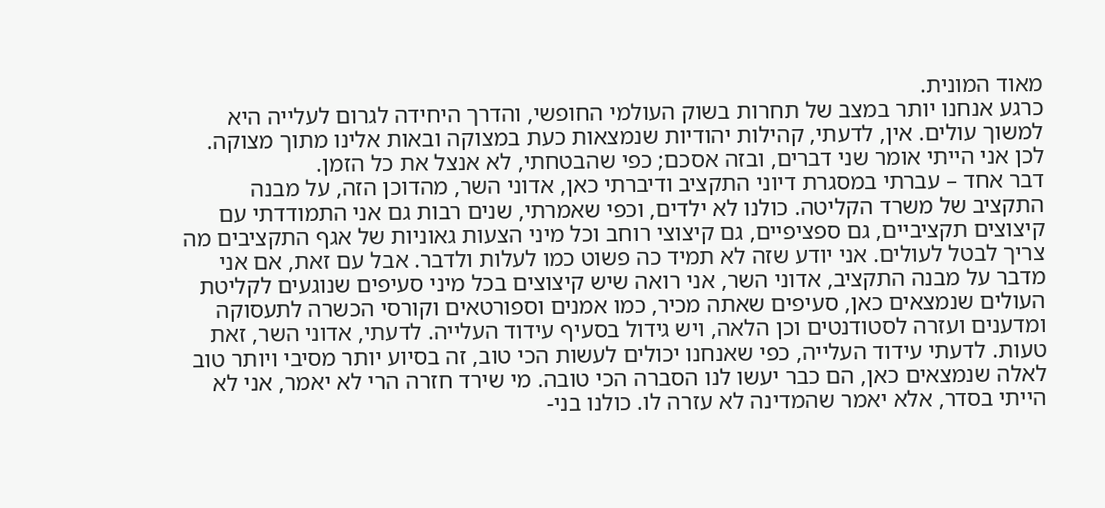מאוד המונית.
כרגע אנחנו יותר במצב של תחרות בשוק העולמי החופשי, והדרך היחידה לגרום לעלייה היא למשוך עולים. אין, לדעתי, קהילות יהודיות שנמצאות כעת במצוקה ובאות אלינו מתוך מצוקה. לכן אני הייתי אומר שני דברים, ובזה אסכם; כפי שהבטחתי, לא אנצל את כל הזמן.
דבר אחד – עברתי במסגרת דיוני התקציב ודיברתי כאן, אדוני השר, מהדוכן הזה, על מבנה התקציב של משרד הקליטה. כולנו לא ילדים, וכפי שאמרתי, שנים רבות גם אני התמודדתי עם קיצוצים תקציביים, גם ספציפיים, גם קיצוצי רוחב וכל מיני הצעות גאוניות של אגף התקציבים מה צריך לבטל לעולים. אני יודע שזה לא תמיד כה פשוט כמו לעלות ולדבר. אבל עם זאת, אם אני מדבר על מבנה התקציב, אדוני השר, אני רואה שיש קיצוצים בכל מיני סעיפים שנוגעים לקליטת העולים שנמצאים כאן, סעיפים שאתה מכיר, כמו אמנים וספורטאים וקורסי הכשרה לתעסוקה ומדענים ועזרה לסטודנטים וכן הלאה, ויש גידול בסעיף עידוד העלייה. לדעתי, אדוני השר, זאת טעות. לדעתי עידוד העלייה, כפי שאנחנו יכולים לעשות הכי טוב, זה בסיוע יותר מסיבי ויותר טוב לאלה שנמצאים כאן, הם כבר יעשו לנו הסברה הכי טובה. מי שירד חזרה הרי לא יאמר, אני לא הייתי בסדר, אלא יאמר שהמדינה לא עזרה לו. כולנו בני-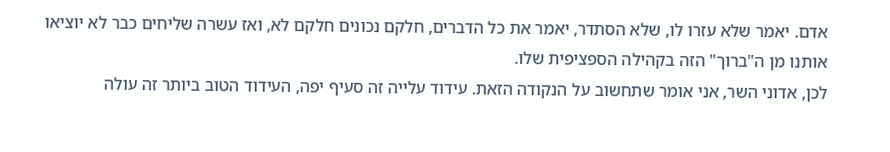אדם. יאמר שלא עזרו לו, שלא הסתדר, יאמר את כל הדברים, חלקם נכונים חלקם לא, ואז עשרה שליחים כבר לא יוציאו אותנו מן ה"ברוך" הזה בקהילה הספציפית שלו.
לכן, אדוני השר, אני אומר שתחשוב על הנקודה הזאת. עידוד עלייה זה סעיף יפה, העידוד הטוב ביותר זה עולה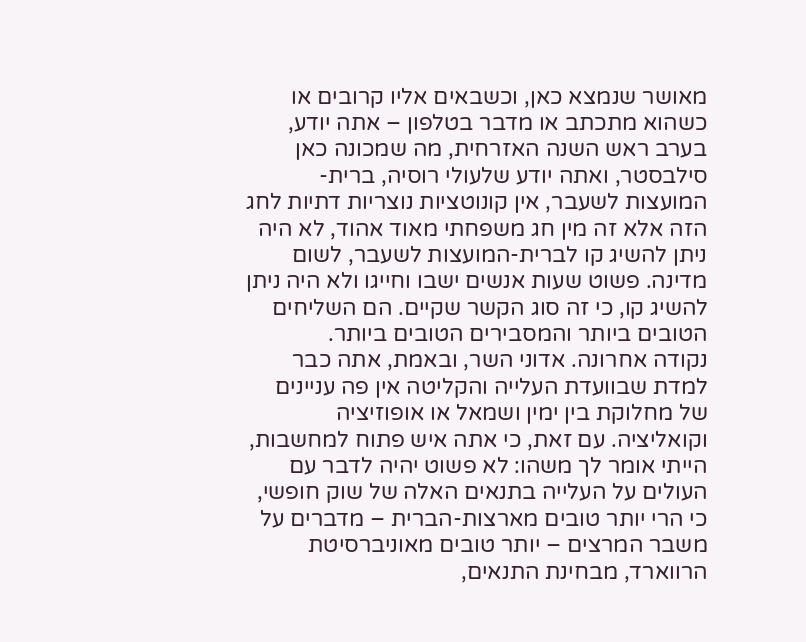מאושר שנמצא כאן, וכשבאים אליו קרובים או כשהוא מתכתב או מדבר בטלפון – אתה יודע, בערב ראש השנה האזרחית, מה שמכונה כאן סילבסטר, ואתה יודע שלעולי רוסיה, ברית-המועצות לשעבר, אין קונוטציות נוצריות דתיות לחג הזה אלא זה מין חג משפחתי מאוד אהוד, לא היה ניתן להשיג קו לברית-המועצות לשעבר, לשום מדינה. פשוט שעות אנשים ישבו וחייגו ולא היה ניתן להשיג קו, כי זה סוג הקשר שקיים. הם השליחים הטובים ביותר והמסבירים הטובים ביותר.
נקודה אחרונה. אדוני השר, ובאמת, אתה כבר למדת שבוועדת העלייה והקליטה אין פה עניינים של מחלוקת בין ימין ושמאל או אופוזיציה וקואליציה. עם זאת, כי אתה איש פתוח למחשבות, הייתי אומר לך משהו: לא פשוט יהיה לדבר עם העולים על העלייה בתנאים האלה של שוק חופשי, כי הרי יותר טובים מארצות-הברית – מדברים על משבר המרצים – יותר טובים מאוניברסיטת הרווארד, מבחינת התנאים,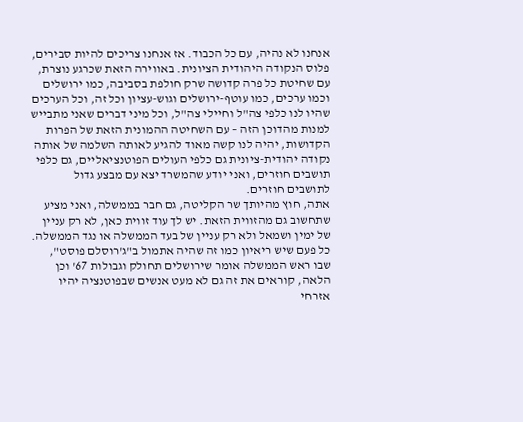אנחנו לא נהיה, עם כל הכבוד. אז אנחנו צריכים להיות סבירים, פלוס הנקודה היהודית הציונית. באווירה הזאת שכרגע נוצרת, עם שחיטת כל פרה קדושה שרק חולפת בסביבה, כמו ירושלים וכמו ערכים, כמו עוטף-ירושלים וגוש-עציון וכל זה, וכל הערכים שהיו לנו כלפי צה"ל וחיילי צה"ל, וכל מיני דברים שאני מתבייש למנות מהדוכן הזה – עם השחיטה ההמונית הזאת של הפרות הקדושות, יהיה לנו קשה מאוד להגיע לאותה השלמה של אותה נקודה יהודית-ציונית גם כלפי העולים הפוטנציאליים, גם כלפי תושבים חוזרים, ואני יודע שהמשרד יצא עם מבצע גדול לתושבים חוזרים.
אתה, חוץ מהיותך שר הקליטה, גם חבר בממשלה, ואני מציע שתחשוב גם מהזווית הזאת. יש לך עוד זווית כאן, לא רק עניין של ימין ושמאל ולא רק עניין של בעד הממשלה או נגד הממשלה. כל פעם שיש ריאיון כמו זה שהיה אתמול ב"ג'רוסלם פוסט", שבו ראש הממשלה אומר שירושלים תחולק וגבולות 67' וכן הלאה, קוראים את זה גם לא מעט אנשים שבפוטנציה יהיו אזרחי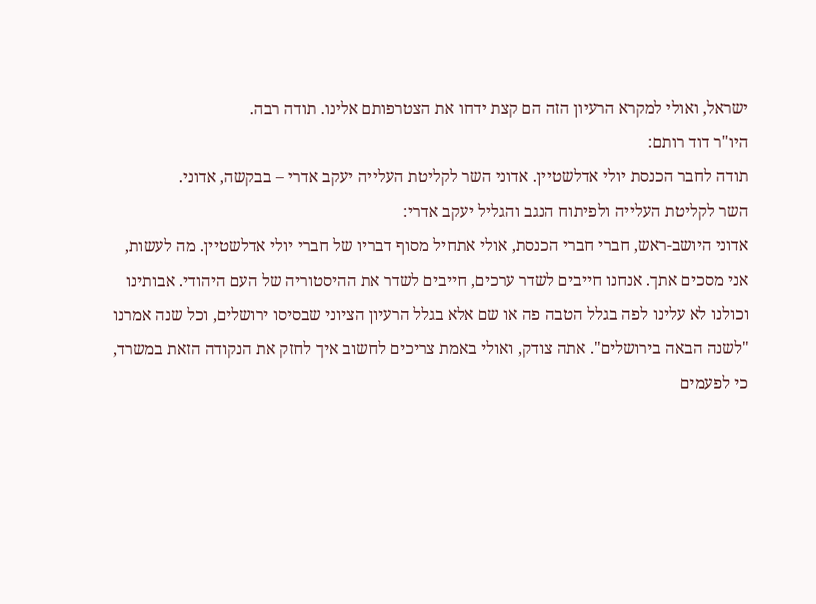ישראל, ואולי למקרא הרעיון הזה הם קצת ידחו את הצטרפותם אלינו. תודה רבה.
היו"ר דוד רותם:
תודה לחבר הכנסת יולי אדלשטיין. אדוני השר לקליטת העלייה יעקב אדרי – בבקשה, אדוני.
השר לקליטת העלייה ולפיתוח הנגב והגליל יעקב אדרי:
אדוני היושב-ראש, חברי חברי הכנסת, אולי אתחיל מסוף דבריו של חברי יולי אדלשטיין. מה לעשות, אני מסכים אתך. אנחנו חייבים לשדר ערכים, חייבים לשדר את ההיסטוריה של העם היהודי. אבותינו וכולנו לא עלינו לפה בגלל הטבה פה או שם אלא בגלל הרעיון הציוני שבסיסו ירושלים, וכל שנה אמרנו "לשנה הבאה בירושלים". אתה צודק, ואולי באמת צריכים לחשוב איך לחזק את הנקודה הזאת במשרד, כי לפעמים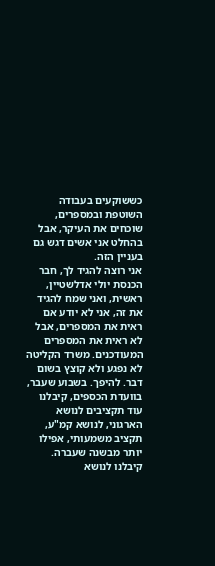כששוקעים בעבודה השוטפת ובמספרים, שוכחים את העיקר, אבל בהחלט אני אשים דגש גם בעניין הזה.
אני רוצה להגיד לך, חבר הכנסת יולי אדלשטיין, ראשית, ואני שמח להגיד את זה, אני לא יודע אם ראית את המספרים, אבל לא ראית את המספרים המעודכנים. משרד הקליטה לא נפגע ולא קוצץ בשום דבר. להיפך. בשבוע שעבר, בוועדת הכספים, קיבלנו עוד תקציבים לנושא הארגוני, לנושא קמ"ע, תקציב משמעותי, אפילו יותר מבשנה שעברה. קיבלנו לנושא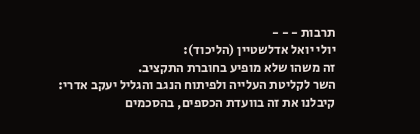תרבות - - -
יולי יואל אדלשטיין (הליכוד):
זה משהו שלא מופיע בחוברת התקציב.
השר לקליטת העלייה ולפיתוח הנגב והגליל יעקב אדרי:
קיבלנו את זה בוועדת הכספים, בהסכמים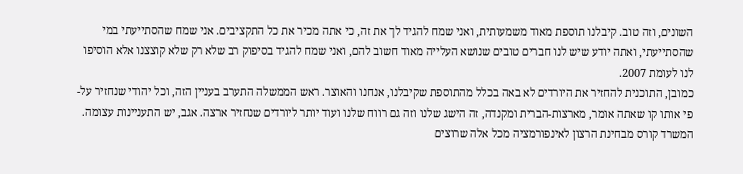השונים, וזה טוב. קיבלנו תוספת מאוד משמעותית, ואני שמח להגיד לך את זה, כי אתה מכיר את כל התקציבים. אני שמח שהסתייעתי במי שהסתייעתי, ואתה יודע שיש לנו חברים טובים שנושא העלייה מאוד חשוב להם, ואני שמח להגיד בסיפוק רב שלא רק שלא קוצצנו אלא הוסיפו לנו לעומת 2007.
כמובן, התוכנית להחזיר את היורדים לא באה בכלל מהתוספת שקיבלנו, אנחנו והאוצר. ראש הממשלה התערב בעניין הזה, וכל יהודי שנחזיר על-פי אותו קו שאתה אומר, מארצות-הברית ומקנדה, זה הישג שלנו וזה גם רווח שלנו ועוד יותר ליורדים שנחזיר ארצה. אגב, יש התעניינות עצומה. המשרד קורס מבחינת הרצון לאינפורמציה מכל אלה שרוצים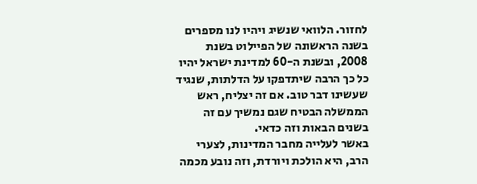לחזור. הלוואי שנשיג ויהיו לנו מספרים בשנה הראשונה של הפיילוט בשנת 2008, ובשנת ה-60 למדינת ישראל יהיו כל כך הרבה שיתדפקו על הדלתות, שנגיד שעשינו דבר טוב. אם זה יצליח, ראש הממשלה הבטיח שגם נמשיך עם זה בשנים הבאות וזה כדאי.
באשר לעלייה מחבר המדינות, לצערי הרב, היא הולכת ויורדת, וזה נובע מכמה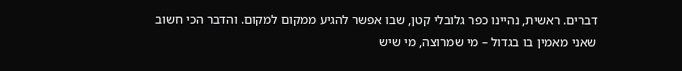דברים. ראשית, נהיינו כפר גלובלי קטן, שבו אפשר להגיע ממקום למקום. והדבר הכי חשוב שאני מאמין בו בגדול – מי שמרוצה, מי שיש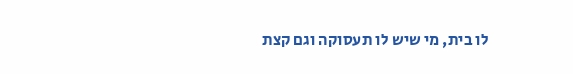לו בית, מי שיש לו תעסוקה וגם קצת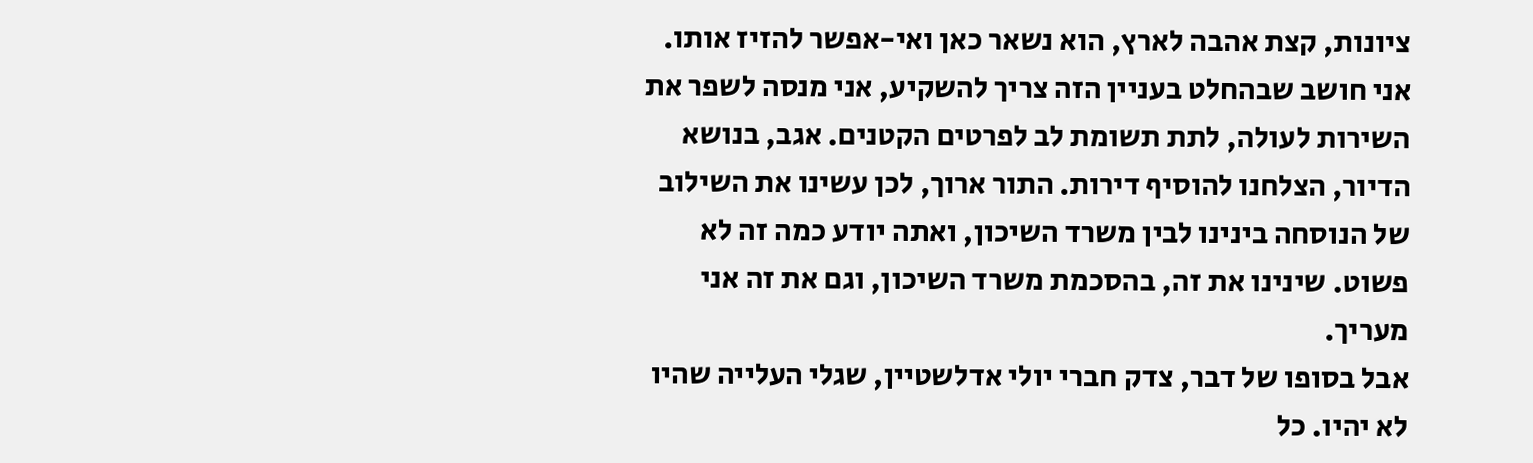ציונות, קצת אהבה לארץ, הוא נשאר כאן ואי-אפשר להזיז אותו. אני חושב שבהחלט בעניין הזה צריך להשקיע, אני מנסה לשפר את השירות לעולה, לתת תשומת לב לפרטים הקטנים. אגב, בנושא הדיור, הצלחנו להוסיף דירות. התור ארוך, לכן עשינו את השילוב של הנוסחה בינינו לבין משרד השיכון, ואתה יודע כמה זה לא פשוט. שינינו את זה, בהסכמת משרד השיכון, וגם את זה אני מעריך.
אבל בסופו של דבר, צדק חברי יולי אדלשטיין, שגלי העלייה שהיו לא יהיו. כל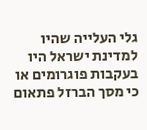גלי העלייה שהיו למדינת ישראל היו בעקבות פוגרומים או כי מסך הברזל פתאום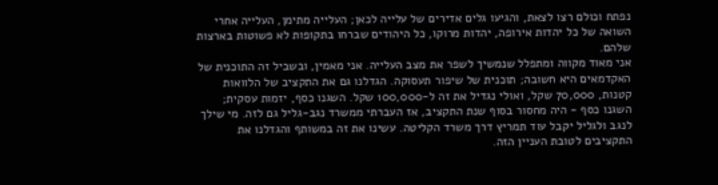נפתח וכולם רצו לצאת, והגיעו גלים אדירים של עלייה לכאן; העלייה מתימן, העלייה אחרי השואה של כל יהדות אירופה, יהדות מרוקו, כל היהודים שברחו בתקופות לא פשוטות בארצות שלהם.
אני מאוד מקווה ומתפלל שנמשיך לשפר את מצב העלייה. אני מאמין, ובשביל זה התוכנית של האקדמאים היא חשובה; תוכנית של שיפור תעסוקה. הגדלנו גם את התקציב של הלוואות קטנות, 70,000 שקל, ואולי נגדיל את זה ל-100,000 שקל. השגנו כסף, יזמות עסקית; השגנו כסף - היה מחסור בסוף שנת התקציב, אז העברתי ממשרד נגב-גליל גם לזה. מי שילך לנגב ולגליל יקבל עוד תמריץ דרך משרד הקליטה. עשינו את זה במשותף והגדלנו את התקציבים לטובת העניין הזה.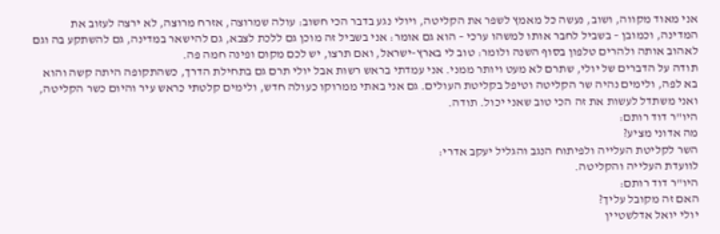אני מאוד מקווה, ושוב, נעשה כל מאמץ לשפר את הקליטה, ויולי נגע בדבר הכי חשוב: עולה שמרוצה, אזרח מרוצה, לא ירצה לעזוב את המדינה, וכמובן – בשביל לחבר אותו למשהו ערכי – הוא גם אומר: אני בשביל זה מוכן גם ללכת לצבא, גם להישאר במדינה, גם להשתקע בה וגם לאהוב אותה ולהרים טלפון בסוף השנה ולומר: טוב לי בארץ-ישראל, ואם תרצו, יש לכם מקום ופינה חמה פה.
תודה על הדברים של יולי, שתרם לא מעט ויותר ממני. אני עמדתי בראש רשות אבל יולי תרם גם בתחילת הדרך, כשהתקופה היתה קשה והוא בא לפה, ולימים נהיה שר הקליטה וטיפל בקליטת העולים. גם אני באתי ממרוקו כעולה חדש, ולימים קלטתי כראש עיר והיום כשר הקליטה, ואני משתדל לעשות את זה הכי טוב שאני יכול. תודה.
היו"ר דוד רותם:
מה אדוני מציע?
השר לקליטת העלייה ולפיתוח הנגב והגליל יעקב אדרי:
לוועדת העלייה והקליטה.
היו"ר דוד רותם:
האם זה מקובל עליך?
יולי יואל אדלשטיין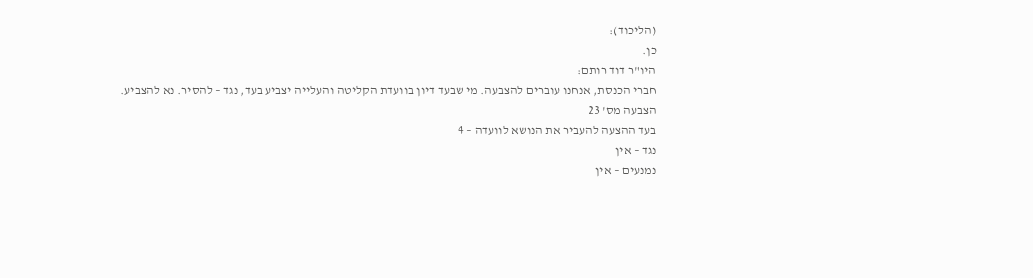(הליכוד):
כן.
היו"ר דוד רותם:
חברי הכנסת, אנחנו עוברים להצבעה. מי שבעד דיון בוועדת הקליטה והעלייה יצביע בעד, נגד – להסיר. נא להצביע.
הצבעה מס' 23
בעד ההצעה להעביר את הנושא לוועדה – 4
נגד – אין
נמנעים – אין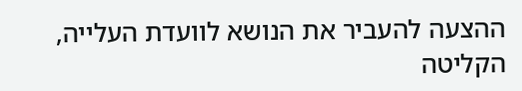ההצעה להעביר את הנושא לוועדת העלייה, הקליטה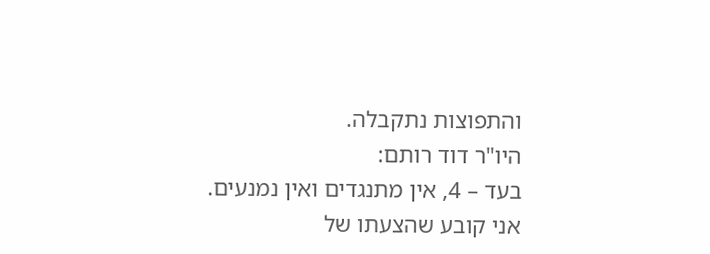והתפוצות נתקבלה.
היו"ר דוד רותם:
בעד – 4, אין מתנגדים ואין נמנעים. אני קובע שהצעתו של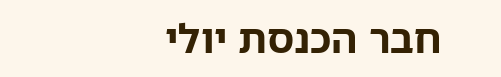חבר הכנסת יולי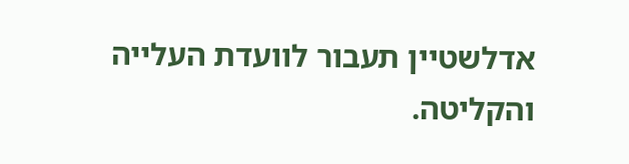אדלשטיין תעבור לוועדת העלייה והקליטה.